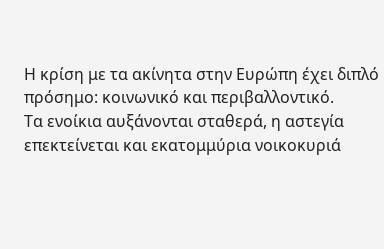Η κρίση με τα ακίνητα στην Ευρώπη έχει διπλό πρόσημο: κοινωνικό και περιβαλλοντικό.
Τα ενοίκια αυξάνονται σταθερά, η αστεγία επεκτείνεται και εκατομμύρια νοικοκυριά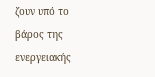ζουν υπό το βάρος της ενεργειακής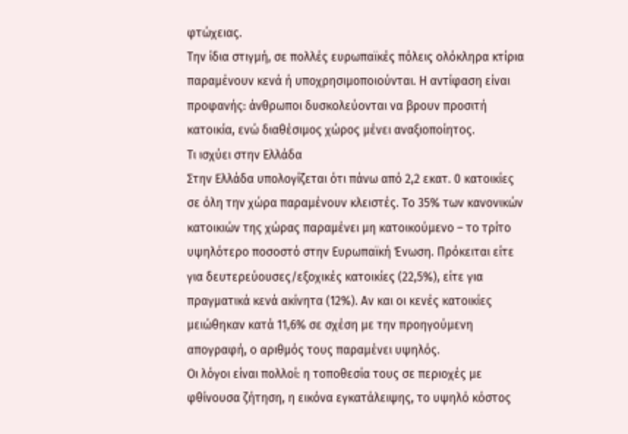φτώχειας.
Την ίδια στιγμή, σε πολλές ευρωπαϊκές πόλεις ολόκληρα κτίρια παραμένουν κενά ή υποχρησιμοποιούνται. Η αντίφαση είναι προφανής: άνθρωποι δυσκολεύονται να βρουν προσιτή κατοικία, ενώ διαθέσιμος χώρος μένει αναξιοποίητος.
Τι ισχύει στην Ελλάδα
Στην Ελλάδα υπολογίζεται ότι πάνω από 2,2 εκατ. 0 κατοικίες σε όλη την χώρα παραμένουν κλειστές. Το 35% των κανονικών κατοικιών της χώρας παραμένει μη κατοικούμενο – το τρίτο υψηλότερο ποσοστό στην Ευρωπαϊκή Ένωση. Πρόκειται είτε για δευτερεύουσες/εξοχικές κατοικίες (22,5%), είτε για πραγματικά κενά ακίνητα (12%). Αν και οι κενές κατοικίες μειώθηκαν κατά 11,6% σε σχέση με την προηγούμενη απογραφή, ο αριθμός τους παραμένει υψηλός.
Οι λόγοι είναι πολλοί: η τοποθεσία τους σε περιοχές με φθίνουσα ζήτηση, η εικόνα εγκατάλειψης, το υψηλό κόστος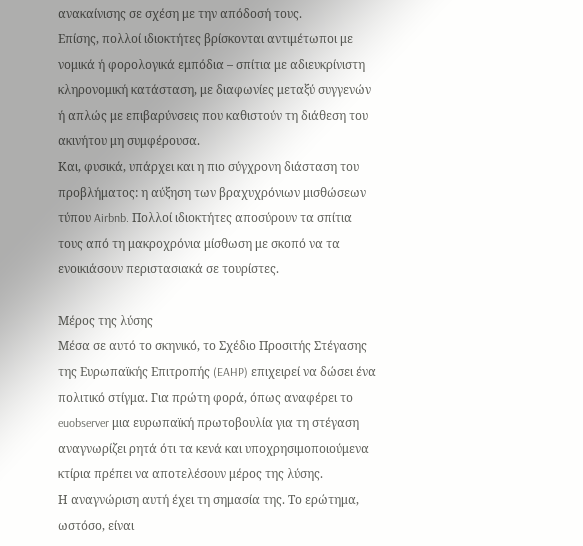ανακαίνισης σε σχέση με την απόδοσή τους.
Επίσης, πολλοί ιδιοκτήτες βρίσκονται αντιμέτωποι με νομικά ή φορολογικά εμπόδια – σπίτια με αδιευκρίνιστη κληρονομική κατάσταση, με διαφωνίες μεταξύ συγγενών ή απλώς με επιβαρύνσεις που καθιστούν τη διάθεση του ακινήτου μη συμφέρουσα.
Και, φυσικά, υπάρχει και η πιο σύγχρονη διάσταση του προβλήματος: η αύξηση των βραχυχρόνιων μισθώσεων τύπου Airbnb. Πολλοί ιδιοκτήτες αποσύρουν τα σπίτια τους από τη μακροχρόνια μίσθωση με σκοπό να τα ενοικιάσουν περιστασιακά σε τουρίστες.

Μέρος της λύσης
Μέσα σε αυτό το σκηνικό, το Σχέδιο Προσιτής Στέγασης της Ευρωπαϊκής Επιτροπής (EAHP) επιχειρεί να δώσει ένα πολιτικό στίγμα. Για πρώτη φορά, όπως αναφέρει το euobserver μια ευρωπαϊκή πρωτοβουλία για τη στέγαση αναγνωρίζει ρητά ότι τα κενά και υποχρησιμοποιούμενα κτίρια πρέπει να αποτελέσουν μέρος της λύσης.
Η αναγνώριση αυτή έχει τη σημασία της. Το ερώτημα, ωστόσο, είναι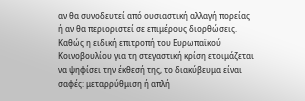αν θα συνοδευτεί από ουσιαστική αλλαγή πορείας ή αν θα περιοριστεί σε επιμέρους διορθώσεις. Καθώς η ειδική επιτροπή του Ευρωπαϊκού Κοινοβουλίου για τη στεγαστική κρίση ετοιμάζεται να ψηφίσει την έκθεσή της, το διακύβευμα είναι σαφές: μεταρρύθμιση ή απλή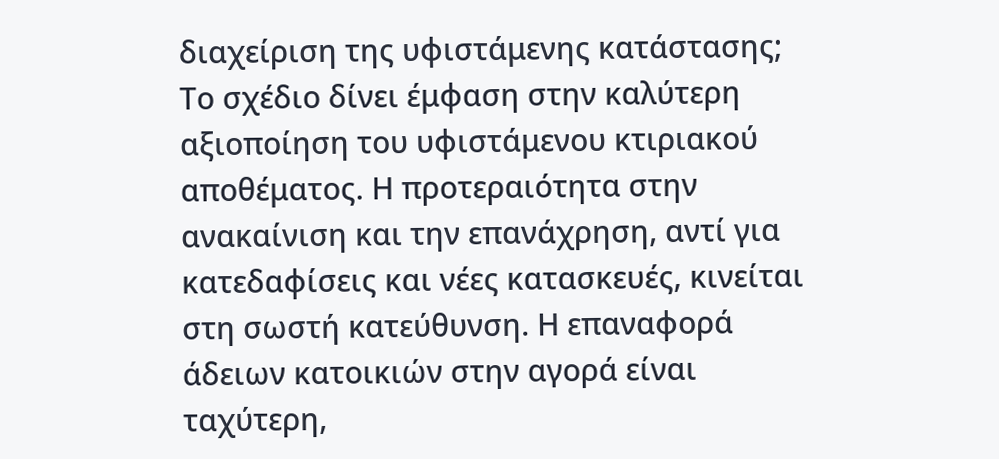διαχείριση της υφιστάμενης κατάστασης;
Το σχέδιο δίνει έμφαση στην καλύτερη αξιοποίηση του υφιστάμενου κτιριακού αποθέματος. Η προτεραιότητα στην ανακαίνιση και την επανάχρηση, αντί για κατεδαφίσεις και νέες κατασκευές, κινείται στη σωστή κατεύθυνση. Η επαναφορά άδειων κατοικιών στην αγορά είναι ταχύτερη,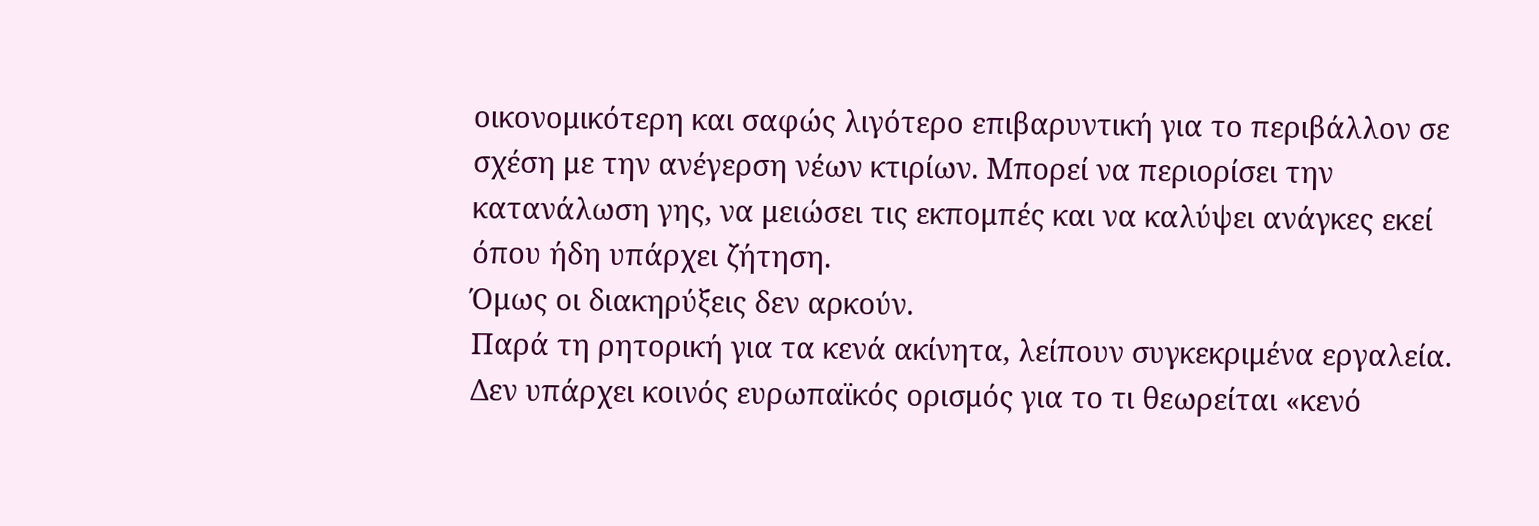οικονομικότερη και σαφώς λιγότερο επιβαρυντική για το περιβάλλον σε σχέση με την ανέγερση νέων κτιρίων. Μπορεί να περιορίσει την κατανάλωση γης, να μειώσει τις εκπομπές και να καλύψει ανάγκες εκεί όπου ήδη υπάρχει ζήτηση.
Όμως οι διακηρύξεις δεν αρκούν.
Παρά τη ρητορική για τα κενά ακίνητα, λείπουν συγκεκριμένα εργαλεία. Δεν υπάρχει κοινός ευρωπαϊκός ορισμός για το τι θεωρείται «κενό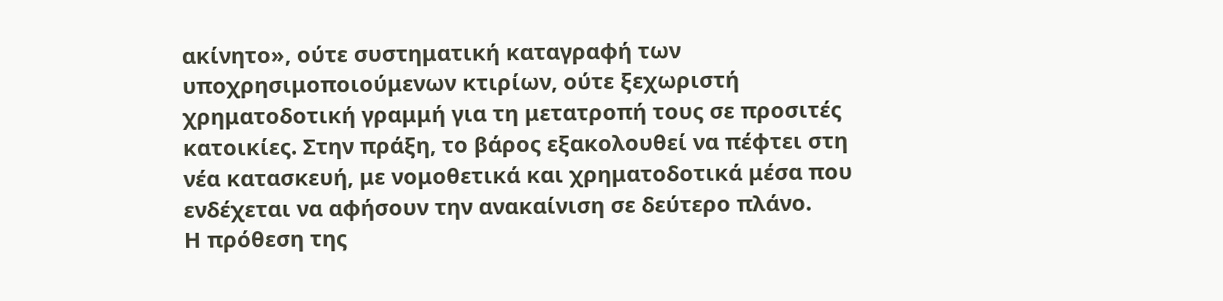ακίνητο», ούτε συστηματική καταγραφή των υποχρησιμοποιούμενων κτιρίων, ούτε ξεχωριστή χρηματοδοτική γραμμή για τη μετατροπή τους σε προσιτές κατοικίες. Στην πράξη, το βάρος εξακολουθεί να πέφτει στη νέα κατασκευή, με νομοθετικά και χρηματοδοτικά μέσα που ενδέχεται να αφήσουν την ανακαίνιση σε δεύτερο πλάνο.
Η πρόθεση της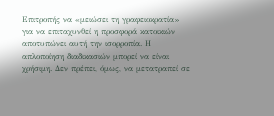Επιτροπής να «μειώσει τη γραφειοκρατία» για να επιταχυνθεί η προσφορά κατοικιών αποτυπώνει αυτή την ισορροπία. Η απλοποίηση διαδικασιών μπορεί να είναι χρήσιμη. Δεν πρέπει, όμως, να μετατραπεί σε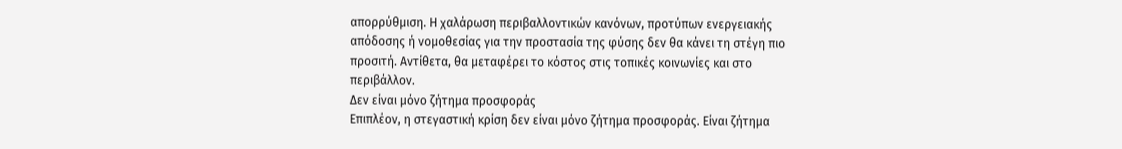απορρύθμιση. Η χαλάρωση περιβαλλοντικών κανόνων, προτύπων ενεργειακής απόδοσης ή νομοθεσίας για την προστασία της φύσης δεν θα κάνει τη στέγη πιο προσιτή. Αντίθετα, θα μεταφέρει το κόστος στις τοπικές κοινωνίες και στο περιβάλλον.
Δεν είναι μόνο ζήτημα προσφοράς
Επιπλέον, η στεγαστική κρίση δεν είναι μόνο ζήτημα προσφοράς. Είναι ζήτημα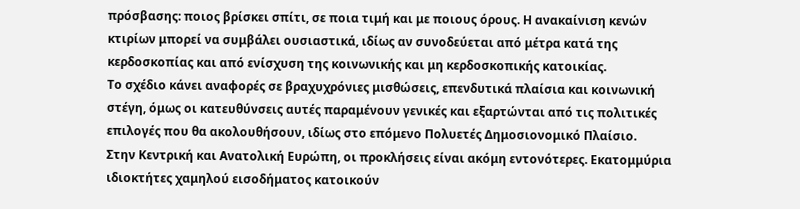πρόσβασης: ποιος βρίσκει σπίτι, σε ποια τιμή και με ποιους όρους. Η ανακαίνιση κενών κτιρίων μπορεί να συμβάλει ουσιαστικά, ιδίως αν συνοδεύεται από μέτρα κατά της κερδοσκοπίας και από ενίσχυση της κοινωνικής και μη κερδοσκοπικής κατοικίας.
Το σχέδιο κάνει αναφορές σε βραχυχρόνιες μισθώσεις, επενδυτικά πλαίσια και κοινωνική στέγη, όμως οι κατευθύνσεις αυτές παραμένουν γενικές και εξαρτώνται από τις πολιτικές επιλογές που θα ακολουθήσουν, ιδίως στο επόμενο Πολυετές Δημοσιονομικό Πλαίσιο.
Στην Κεντρική και Ανατολική Ευρώπη, οι προκλήσεις είναι ακόμη εντονότερες. Εκατομμύρια ιδιοκτήτες χαμηλού εισοδήματος κατοικούν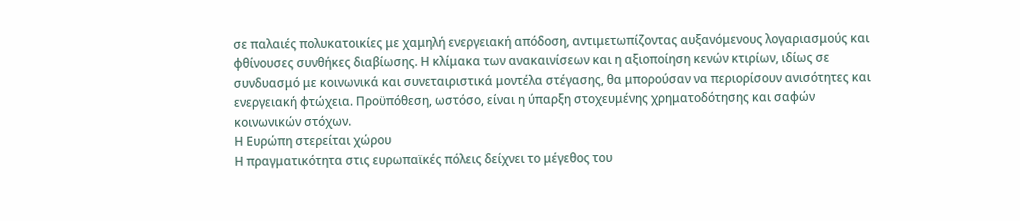σε παλαιές πολυκατοικίες με χαμηλή ενεργειακή απόδοση, αντιμετωπίζοντας αυξανόμενους λογαριασμούς και φθίνουσες συνθήκες διαβίωσης. Η κλίμακα των ανακαινίσεων και η αξιοποίηση κενών κτιρίων, ιδίως σε συνδυασμό με κοινωνικά και συνεταιριστικά μοντέλα στέγασης, θα μπορούσαν να περιορίσουν ανισότητες και ενεργειακή φτώχεια. Προϋπόθεση, ωστόσο, είναι η ύπαρξη στοχευμένης χρηματοδότησης και σαφών κοινωνικών στόχων.
Η Ευρώπη στερείται χώρου
Η πραγματικότητα στις ευρωπαϊκές πόλεις δείχνει το μέγεθος του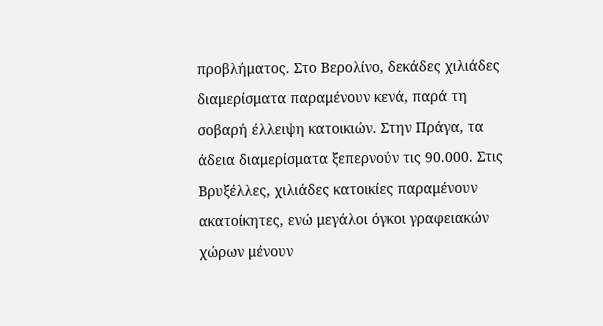προβλήματος. Στο Βερολίνο, δεκάδες χιλιάδες διαμερίσματα παραμένουν κενά, παρά τη σοβαρή έλλειψη κατοικιών. Στην Πράγα, τα άδεια διαμερίσματα ξεπερνούν τις 90.000. Στις Βρυξέλλες, χιλιάδες κατοικίες παραμένουν ακατοίκητες, ενώ μεγάλοι όγκοι γραφειακών χώρων μένουν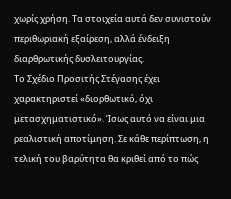χωρίς χρήση. Τα στοιχεία αυτά δεν συνιστούν περιθωριακή εξαίρεση, αλλά ένδειξη διαρθρωτικής δυσλειτουργίας.
Το Σχέδιο Προσιτής Στέγασης έχει χαρακτηριστεί «διορθωτικό, όχι μετασχηματιστικό». Ίσως αυτό να είναι μια ρεαλιστική αποτίμηση. Σε κάθε περίπτωση, η τελική του βαρύτητα θα κριθεί από το πώς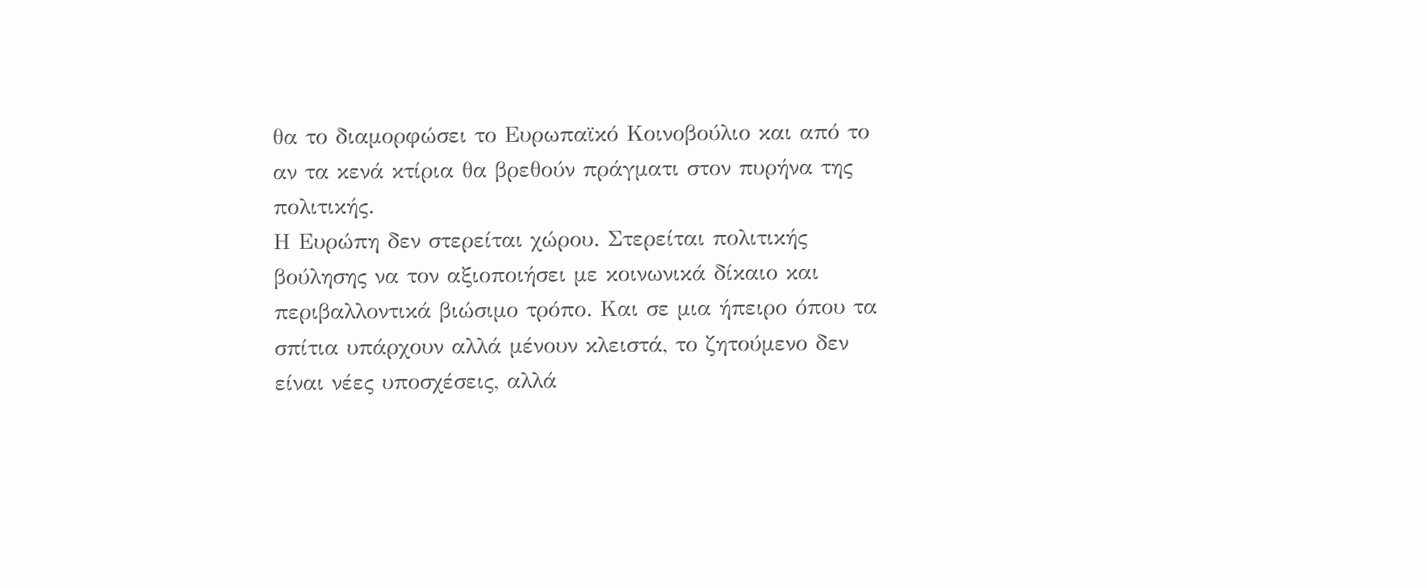θα το διαμορφώσει το Ευρωπαϊκό Κοινοβούλιο και από το αν τα κενά κτίρια θα βρεθούν πράγματι στον πυρήνα της πολιτικής.
Η Ευρώπη δεν στερείται χώρου. Στερείται πολιτικής βούλησης να τον αξιοποιήσει με κοινωνικά δίκαιο και περιβαλλοντικά βιώσιμο τρόπο. Και σε μια ήπειρο όπου τα σπίτια υπάρχουν αλλά μένουν κλειστά, το ζητούμενο δεν είναι νέες υποσχέσεις, αλλά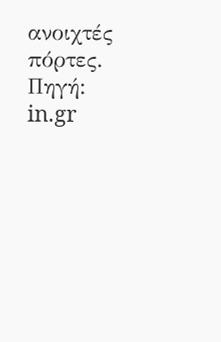ανοιχτές πόρτες.
Πηγή: in.gr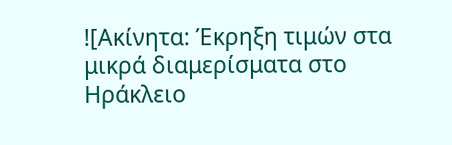![Ακίνητα: Έκρηξη τιμών στα μικρά διαμερίσματα στο Ηράκλειο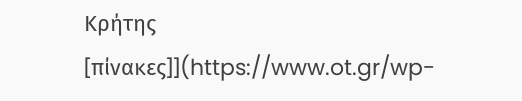Κρήτης [πίνακες]](https://www.ot.gr/wp-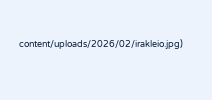content/uploads/2026/02/irakleio.jpg)